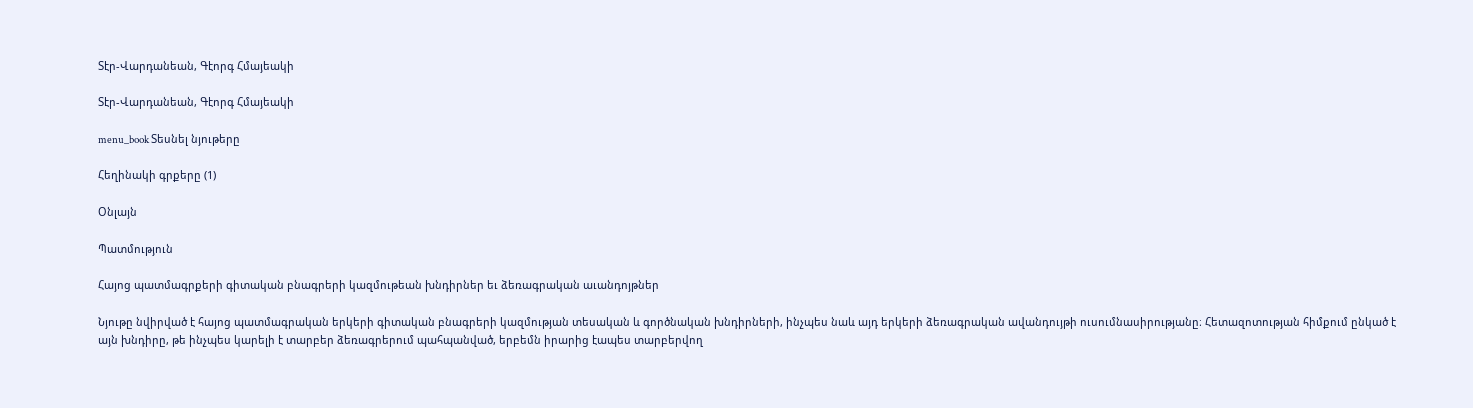Տէր-Վարդանեան, Գէորգ Հմայեակի

Տէր-Վարդանեան, Գէորգ Հմայեակի

menu_book Տեսնել նյութերը

Հեղինակի գրքերը (1)

Օնլայն

Պատմություն

Հայոց պատմագրքերի գիտական բնագրերի կազմութեան խնդիրներ եւ ձեռագրական աւանդոյթներ

Նյութը նվիրված է հայոց պատմագրական երկերի գիտական բնագրերի կազմության տեսական և գործնական խնդիրների, ինչպես նաև այդ երկերի ձեռագրական ավանդույթի ուսումնասիրությանը։ Հետազոտության հիմքում ընկած է այն խնդիրը, թե ինչպես կարելի է տարբեր ձեռագրերում պահպանված, երբեմն իրարից էապես տարբերվող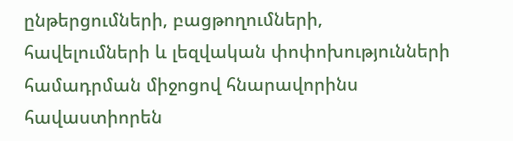ընթերցումների, բացթողումների, հավելումների և լեզվական փոփոխությունների համադրման միջոցով հնարավորինս հավաստիորեն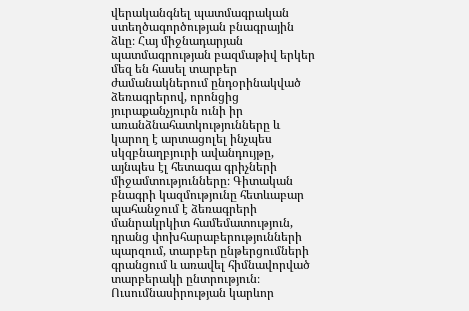վերականգնել պատմագրական ստեղծագործության բնագրային ձևը։ Հայ միջնադարյան պատմագրության բազմաթիվ երկեր մեզ են հասել տարբեր ժամանակներում ընդօրինակված ձեռագրերով, որոնցից յուրաքանչյուրն ունի իր առանձնահատկությունները և կարող է արտացոլել ինչպես սկզբնաղբյուրի ավանդույթը, այնպես էլ հետագա գրիչների միջամտությունները։ Գիտական բնագրի կազմությունը հետևաբար պահանջում է ձեռագրերի մանրակրկիտ համեմատություն, դրանց փոխհարաբերությունների պարզում, տարբեր ընթերցումների գրանցում և առավել հիմնավորված տարբերակի ընտրություն։ Ուսումնասիրության կարևոր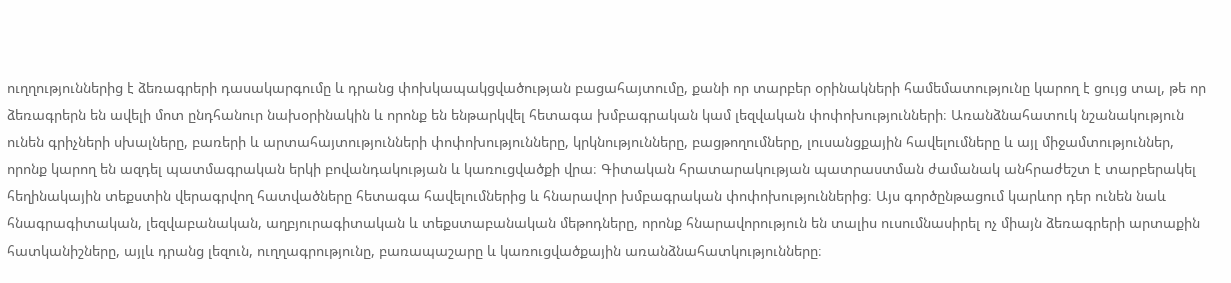ուղղություններից է ձեռագրերի դասակարգումը և դրանց փոխկապակցվածության բացահայտումը, քանի որ տարբեր օրինակների համեմատությունը կարող է ցույց տալ, թե որ ձեռագրերն են ավելի մոտ ընդհանուր նախօրինակին և որոնք են ենթարկվել հետագա խմբագրական կամ լեզվական փոփոխությունների։ Առանձնահատուկ նշանակություն ունեն գրիչների սխալները, բառերի և արտահայտությունների փոփոխությունները, կրկնությունները, բացթողումները, լուսանցքային հավելումները և այլ միջամտություններ, որոնք կարող են ազդել պատմագրական երկի բովանդակության և կառուցվածքի վրա։ Գիտական հրատարակության պատրաստման ժամանակ անհրաժեշտ է տարբերակել հեղինակային տեքստին վերագրվող հատվածները հետագա հավելումներից և հնարավոր խմբագրական փոփոխություններից։ Այս գործընթացում կարևոր դեր ունեն նաև հնագրագիտական, լեզվաբանական, աղբյուրագիտական և տեքստաբանական մեթոդները, որոնք հնարավորություն են տալիս ուսումնասիրել ոչ միայն ձեռագրերի արտաքին հատկանիշները, այլև դրանց լեզուն, ուղղագրությունը, բառապաշարը և կառուցվածքային առանձնահատկությունները։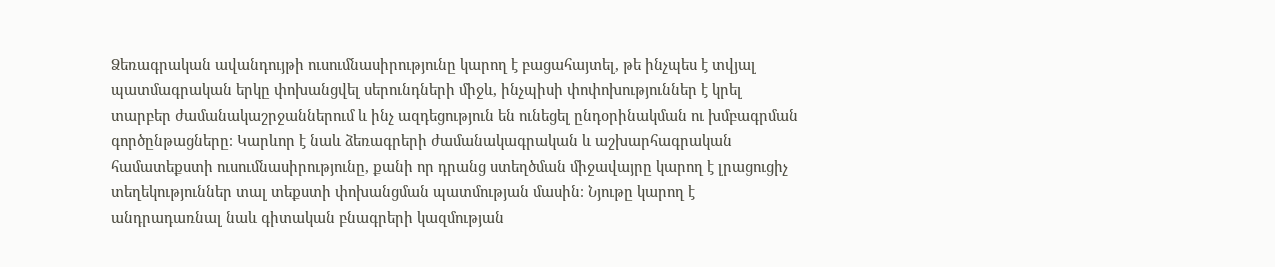Ձեռագրական ավանդույթի ուսումնասիրությունը կարող է բացահայտել, թե ինչպես է տվյալ պատմագրական երկը փոխանցվել սերունդների միջև, ինչպիսի փոփոխություններ է կրել տարբեր ժամանակաշրջաններում և ինչ ազդեցություն են ունեցել ընդօրինակման ու խմբագրման գործընթացները։ Կարևոր է նաև ձեռագրերի ժամանակագրական և աշխարհագրական համատեքստի ուսումնասիրությունը, քանի որ դրանց ստեղծման միջավայրը կարող է լրացուցիչ տեղեկություններ տալ տեքստի փոխանցման պատմության մասին։ Նյութը կարող է անդրադառնալ նաև գիտական բնագրերի կազմության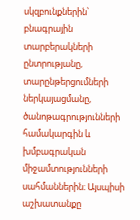սկզբունքներին՝ բնագրային տարբերակների ընտրությանը, տարընթերցումների ներկայացմանը, ծանոթագրությունների համակարգին և խմբագրական միջամտությունների սահմաններին։ Այսպիսի աշխատանքը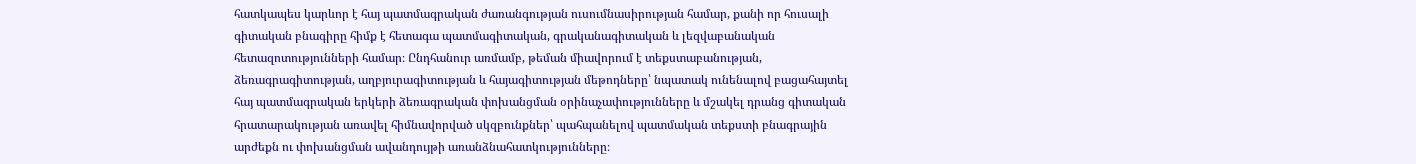հատկապես կարևոր է հայ պատմագրական ժառանգության ուսումնասիրության համար, քանի որ հուսալի գիտական բնագիրը հիմք է հետագա պատմագիտական, գրականագիտական և լեզվաբանական հետազոտությունների համար։ Ընդհանուր առմամբ, թեման միավորում է տեքստաբանության, ձեռագրագիտության, աղբյուրագիտության և հայագիտության մեթոդները՝ նպատակ ունենալով բացահայտել հայ պատմագրական երկերի ձեռագրական փոխանցման օրինաչափությունները և մշակել դրանց գիտական հրատարակության առավել հիմնավորված սկզբունքներ՝ պահպանելով պատմական տեքստի բնագրային արժեքն ու փոխանցման ավանդույթի առանձնահատկությունները։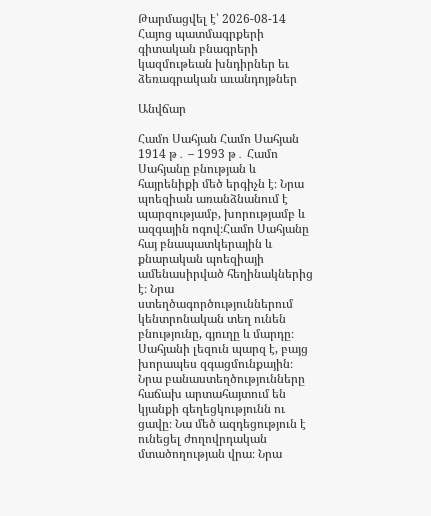Թարմացվել է՝ 2026-08-14
Հայոց պատմագրքերի գիտական բնագրերի կազմութեան խնդիրներ եւ ձեռագրական աւանդոյթներ

Անվճար

Համո Սահյան Համո Սահյան 1914 թ․ – 1993 թ․ Համո Սահյանը բնության և հայրենիքի մեծ երգիչն է։ Նրա պոեզիան առանձնանում է պարզությամբ, խորությամբ և ազգային ոգով։Համո Սահյանը հայ բնապատկերային և քնարական պոեզիայի ամենասիրված հեղինակներից է։ Նրա ստեղծագործություններում կենտրոնական տեղ ունեն բնությունը, գյուղը և մարդը։ Սահյանի լեզուն պարզ է, բայց խորապես զգացմունքային։ Նրա բանաստեղծությունները հաճախ արտահայտում են կյանքի գեղեցկությունն ու ցավը։ Նա մեծ ազդեցություն է ունեցել ժողովրդական մտածողության վրա։ Նրա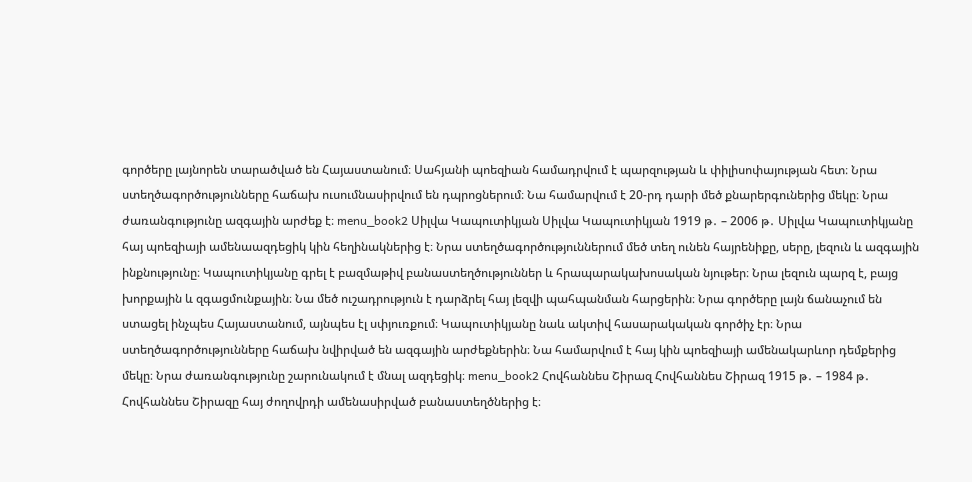գործերը լայնորեն տարածված են Հայաստանում։ Սահյանի պոեզիան համադրվում է պարզության և փիլիսոփայության հետ։ Նրա ստեղծագործությունները հաճախ ուսումնասիրվում են դպրոցներում։ Նա համարվում է 20-րդ դարի մեծ քնարերգուներից մեկը։ Նրա ժառանգությունը ազգային արժեք է։ menu_book2 Սիլվա Կապուտիկյան Սիլվա Կապուտիկյան 1919 թ․ – 2006 թ․ Սիլվա Կապուտիկյանը հայ պոեզիայի ամենաազդեցիկ կին հեղինակներից է։ Նրա ստեղծագործություններում մեծ տեղ ունեն հայրենիքը, սերը, լեզուն և ազգային ինքնությունը։ Կապուտիկյանը գրել է բազմաթիվ բանաստեղծություններ և հրապարակախոսական նյութեր։ Նրա լեզուն պարզ է, բայց խորքային և զգացմունքային։ Նա մեծ ուշադրություն է դարձրել հայ լեզվի պահպանման հարցերին։ Նրա գործերը լայն ճանաչում են ստացել ինչպես Հայաստանում, այնպես էլ սփյուռքում։ Կապուտիկյանը նաև ակտիվ հասարակական գործիչ էր։ Նրա ստեղծագործությունները հաճախ նվիրված են ազգային արժեքներին։ Նա համարվում է հայ կին պոեզիայի ամենակարևոր դեմքերից մեկը։ Նրա ժառանգությունը շարունակում է մնալ ազդեցիկ։ menu_book2 Հովհաննես Շիրազ Հովհաննես Շիրազ 1915 թ․ – 1984 թ․ Հովհաննես Շիրազը հայ ժողովրդի ամենասիրված բանաստեղծներից է։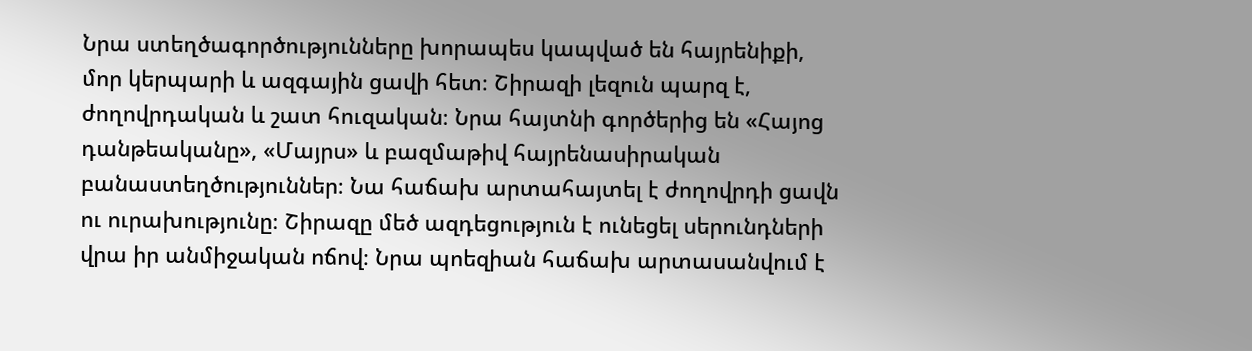Նրա ստեղծագործությունները խորապես կապված են հայրենիքի, մոր կերպարի և ազգային ցավի հետ։ Շիրազի լեզուն պարզ է, ժողովրդական և շատ հուզական։ Նրա հայտնի գործերից են «Հայոց դանթեականը», «Մայրս» և բազմաթիվ հայրենասիրական բանաստեղծություններ։ Նա հաճախ արտահայտել է ժողովրդի ցավն ու ուրախությունը։ Շիրազը մեծ ազդեցություն է ունեցել սերունդների վրա իր անմիջական ոճով։ Նրա պոեզիան հաճախ արտասանվում է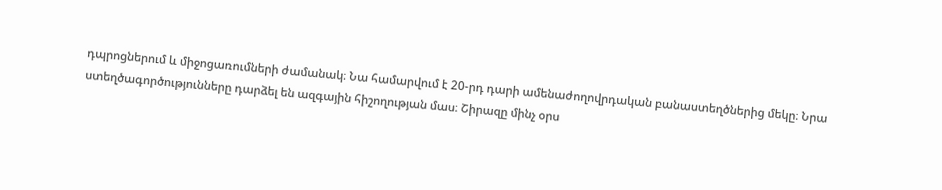դպրոցներում և միջոցառումների ժամանակ։ Նա համարվում է 20-րդ դարի ամենաժողովրդական բանաստեղծներից մեկը։ Նրա ստեղծագործությունները դարձել են ազգային հիշողության մաս։ Շիրազը մինչ օրս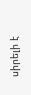սիրելի է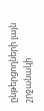ընթերցողների լայն շրջանակի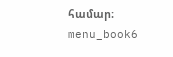համար։ menu_book6